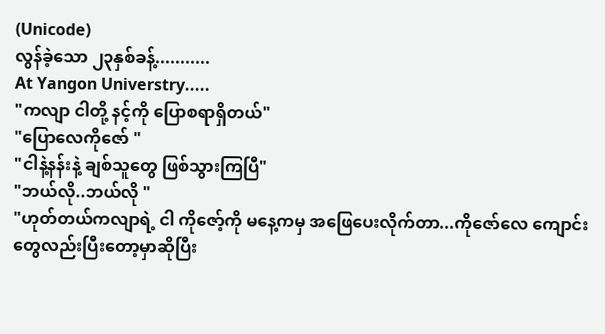(Unicode)
လွန်ခဲ့သော ၂၃နှစ်ခန့်...........
At Yangon Universtry.....
"ကလျာ ငါတို့ နင့်ကို ပြောစရာရှိတယ်"
"ပြောလေကိုဇော် "
"ငါနဲ့နန်းနဲ့ ချစ်သူတွေ ဖြစ်သွားကြပြီ"
"ဘယ်လို..ဘယ်လို "
"ဟုတ်တယ်ကလျာရဲ့ ငါ ကိုဇော့်ကို မနေ့ကမှ အဖြေပေးလိုက်တာ...ကိုဇော်လေ ကျောင်းတွေလည်းပြီးတော့မှာဆိုပြီး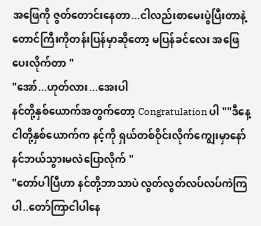အဖြေကို ဇွတ်တောင်းနေတာ...ငါလည်းစာမေးပွဲပြီးတာနဲ့ တောင်ကြီးကိုတန်းပြန်မှာဆိုတော့ မပြန်ခင်လေး အဖြေပေးလိုက်တာ "
"အော်...ဟုတ်လား...အေးပါ
နင်တို့နှစ်ယောက်အတွက်တော့ Congratulation ပါ ""ဒီနေ့ ငါတို့နှစ်ယောက်က နင့်ကို ရှယ်တစ်ဝိုင်းလိုက်ကျွေးမှာနော် နင်ဘယ်သွားမလဲပြောလိုက် "
"တော်ပါပြီဟာ နင်တို့ဘာသာပဲ လွတ်လွတ်လပ်လပ်ကဲကြပါ..တော်ကြာငါပါနေ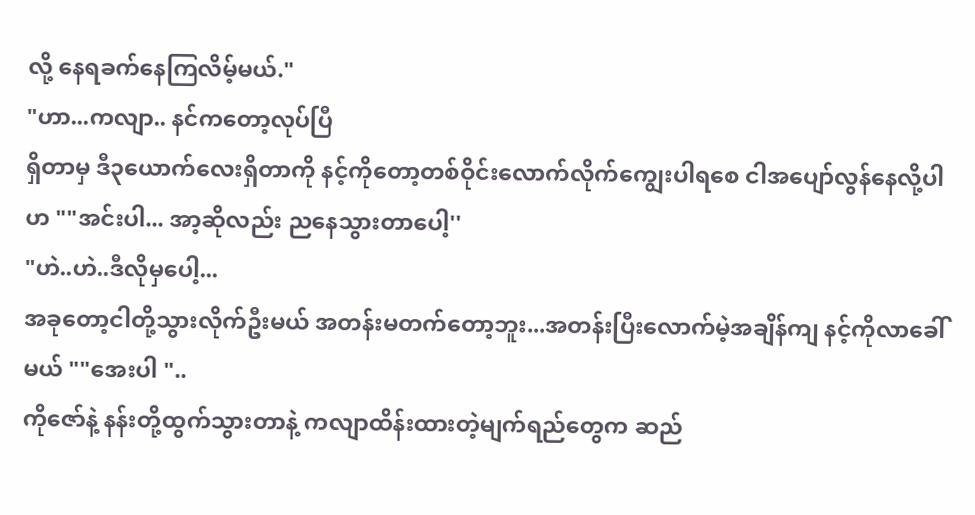လို့ နေရခက်နေကြလိမ့်မယ်."
"ဟာ...ကလျာ.. နင်ကတော့လုပ်ပြီ
ရှိတာမှ ဒီ၃ယောက်လေးရှိတာကို နင့်ကိုတော့တစ်ဝိုင်းလောက်လိုက်ကျွေးပါရစေ ငါအပျော်လွန်နေလို့ပါဟ ""အင်းပါ... အာ့ဆိုလည်း ညနေသွားတာပေါ့''
"ဟဲ..ဟဲ..ဒီလိုမှပေါ့...
အခုတော့ငါတို့သွားလိုက်ဦးမယ် အတန်းမတက်တော့ဘူး...အတန်းပြီးလောက်မဲ့အချိန်ကျ နင့်ကိုလာခေါ်မယ် ""အေးပါ "..
ကိုဇော်နဲ့ နန်းတို့ထွက်သွားတာနဲ့ ကလျာထိန်းထားတဲ့မျက်ရည်တွေက ဆည်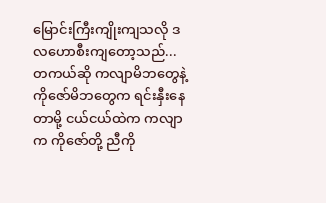မြောင်းကြီးကျိုးကျသလို ဒလဟောစီးကျတော့သည်...တကယ်ဆို ကလျာမိဘတွေနဲ့ ကိုဇော်မိဘတွေက ရင်းနှီးနေတာမို့ ငယ်ငယ်ထဲက ကလျာက ကိုဇော်တို့ ညီကို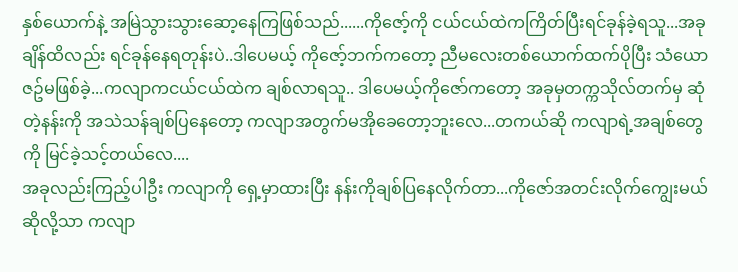နှစ်ယောက်နဲ့ အမြဲသွားသွားဆော့နေကြဖြစ်သည်......ကိုဇော့်ကို ငယ်ငယ်ထဲကကြိတ်ပြီးရင်ခုန်ခဲ့ရသူ...အခုချိန်ထိလည်း ရင်ခုန်နေရတုန်းပဲ..ဒါပေမယ့် ကိုဇော့်ဘက်ကတော့ ညီမလေးတစ်ယောက်ထက်ပိုပြီး သံယောဇဥ်မဖြစ်ခဲ့...ကလျာကငယ်ငယ်ထဲက ချစ်လာရသူ.. ဒါပေမယ့်ကိုဇော်ကတော့ အခုမှတက္ကသိုလ်တက်မှ ဆုံတဲ့နန်းကို အသဲသန်ချစ်ပြနေတော့ ကလျာအတွက်မအိုခေတော့ဘူးလေ...တကယ်ဆို ကလျာရဲ့အချစ်တွေကို မြင်ခဲ့သင့်တယ်လေ....
အခုလည်းကြည့်ပါဦး ကလျာကို ရှေ့မှာထားပြီး နန်းကိုချစ်ပြနေလိုက်တာ...ကိုဇော်အတင်းလိုက်ကျွေးမယ်ဆိုလို့သာ ကလျာ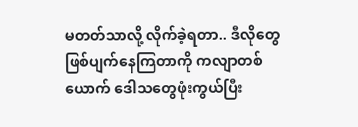မတတ်သာလို့ လိုက်ခဲ့ရတာ.. ဒီလိုတွေဖြစ်ပျက်နေကြတာကို ကလျာတစ်ယောက် ဒေါသတွေဖုံးကွယ်ပြီး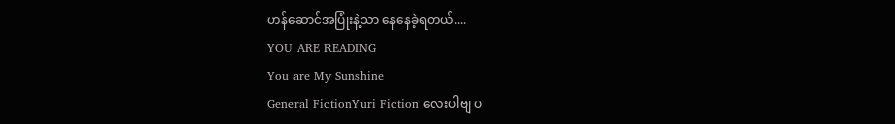ဟန်ဆောင်အပြုံးနဲ့သာ နေနေခဲ့ရတယ်....
YOU ARE READING
You are My Sunshine
General FictionYuri Fiction လေးပါဗျ ပ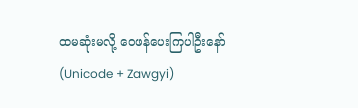ထမဆုံးမလို့ ဝေဖန်ပေးကြပါဦးနော် (Unicode + Zawgyi)